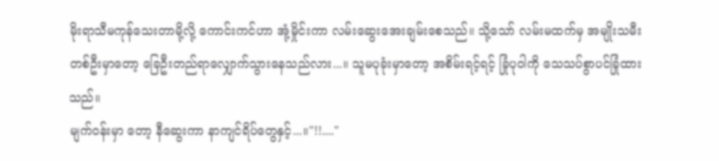မိုးရာသီမကုန်သေးတာမို့လို့ ကောင်းကင်ဟာ အုံ့မှိုင်းကာ လမ်းဆွေးအေးချမ်းစေသည်။ သို့သော် လမ်းမထက်မှ အမျိုးသမီးတစ်ဦးမှာတော့ ခြေဦးတည်ရာလျှောက်သွားနေသည်လား...။ သူမပုခုံးမှာတော့ အစိမ်းရင့်ရင့် ခြုံပုဝါကို သေသပ်စွာပင်ခြုံထားသည်။
မျက်ဝန်းမှာ တော့ နီဆွေးကာ နာကျင်ရိပ်တွေနှင့်...။"!!...."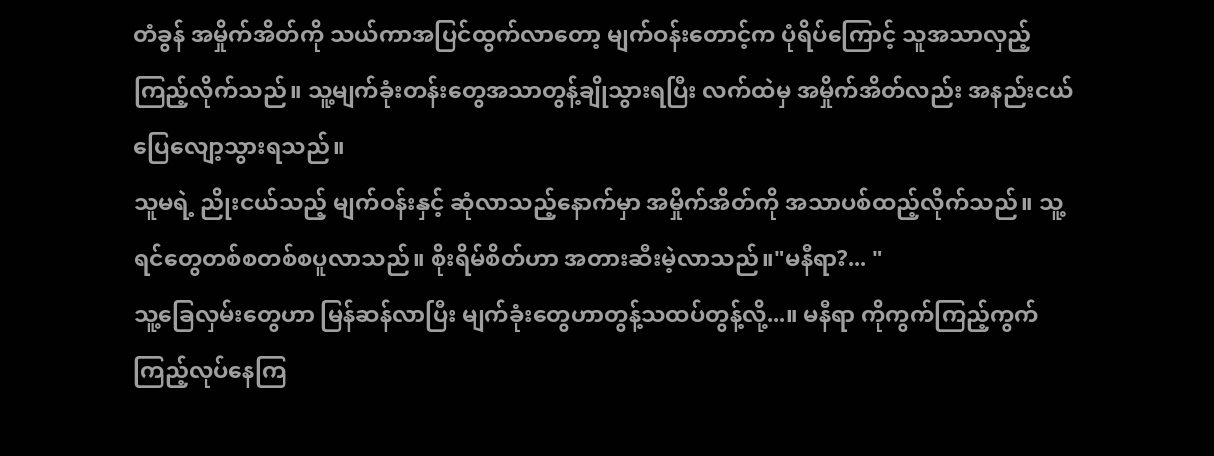တံခွန် အမှိုက်အိတ်ကို သယ်ကာအပြင်ထွက်လာတော့ မျက်ဝန်းတောင့်က ပုံရိပ်ကြောင့် သူအသာလှည့်ကြည့်လိုက်သည်။ သူ့မျက်ခုံးတန်းတွေအသာတွန့်ချိုသွားရပြီး လက်ထဲမှ အမှိုက်အိတ်လည်း အနည်းငယ်ပြေလျော့သွားရသည်။
သူမရဲ့ ညိုးငယ်သည့် မျက်ဝန်းနှင့် ဆုံလာသည့်နောက်မှာ အမှိုက်အိတ်ကို အသာပစ်ထည့်လိုက်သည်။ သူ့ရင်တွေတစ်စတစ်စပူလာသည်။ စိုးရိမ်စိတ်ဟာ အတားဆီးမဲ့လာသည်။"မနီရာ?... "
သူ့ခြေလှမ်းတွေဟာ မြန်ဆန်လာပြီး မျက်ခုံးတွေဟာတွန့်သထပ်တွန့်လို့...။ မနီရာ ကိုကွက်ကြည့်ကွက်ကြည့်လုပ်နေကြ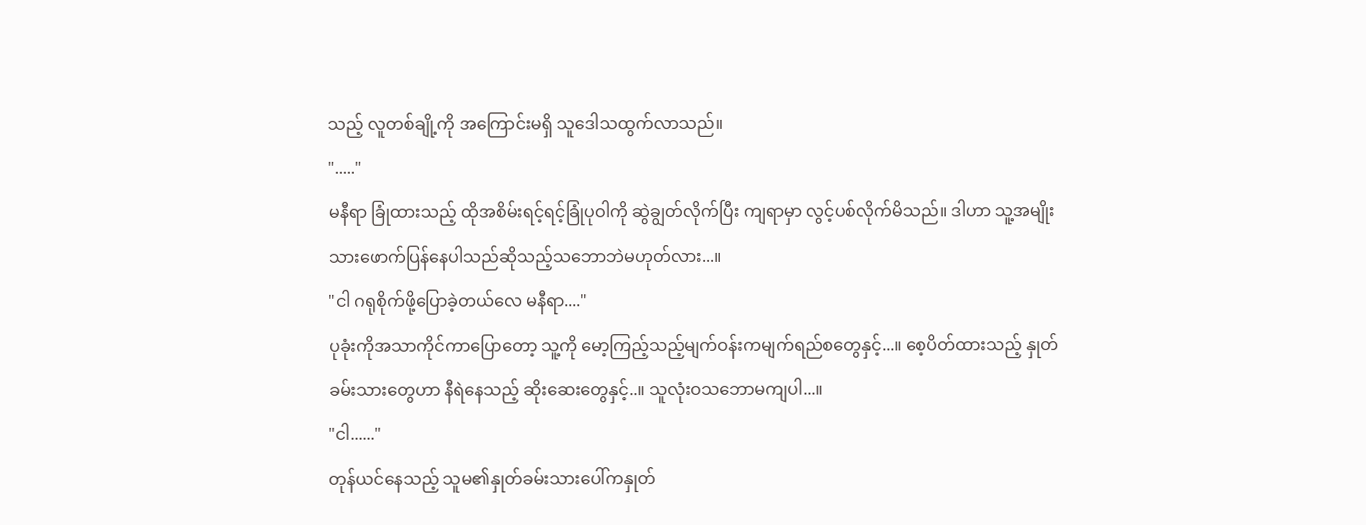သည့် လူတစ်ချို့ကို အကြောင်းမရှိ သူဒေါသထွက်လာသည်။
"....."
မနီရာ ခြုံထားသည့် ထိုအစိမ်းရင့်ရင့်ခြုံပုဝါကို ဆွဲချွတ်လိုက်ပြီး ကျရာမှာ လွင့်ပစ်လိုက်မိသည်။ ဒါဟာ သူ့အမျိုးသားဖောက်ပြန်နေပါသည်ဆိုသည့်သဘောဘဲမဟုတ်လား...။
"ငါ ဂရုစိုက်ဖို့ပြောခဲ့တယ်လေ မနီရာ...."
ပုခုံးကိုအသာကိုင်ကာပြောတော့ သူ့ကို မော့ကြည့်သည့်မျက်ဝန်းကမျက်ရည်စတွေနှင့်...။ စေ့ပိတ်ထားသည့် နှုတ်ခမ်းသားတွေဟာ နီရဲနေသည့် ဆိုးဆေးတွေနှင့်..။ သူလုံးဝသဘောမကျပါ...။
"ငါ......"
တုန်ယင်နေသည့် သူမ၏နှုတ်ခမ်းသားပေါ်ကနှုတ်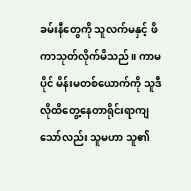ခမ်းနီတွေကို သူလက်မနှင့် ဖိကာသုတ်လိုက်မိသည်။ ကာမပိုင် မိန်းမတစ်ယောက်ကို သူဒီလိုထိတွေ့နေတာရိုင်းရာကျသော်လည်း သူမဟာ သူ၏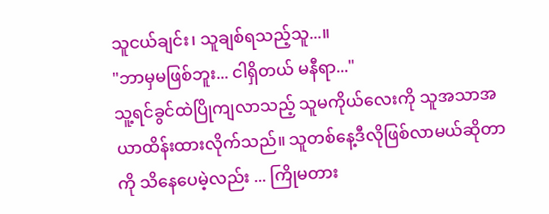သူငယ်ချင်း၊ သူချစ်ရသည့်သူ...။
"ဘာမှမဖြစ်ဘူး... ငါရှိတယ် မနီရာ..."
သူ့ရင်ခွင်ထဲပြိုကျလာသည့် သူမကိုယ်လေးကို သူအသာအယာထိန်းထားလိုက်သည်။ သူတစ်နေ့ဒီလိုဖြစ်လာမယ်ဆိုတာကို သိနေပေမဲ့လည်း ... ကြိုမတား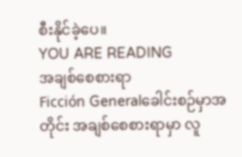စီးနိုင်ခဲ့ပေ။
YOU ARE READING
အချစ်စေစားရာ
Ficción Generalခေါင်းစဉ်မှာအတိုင်း အချစ်စေစားရာမှာ လူ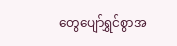တွေပျော်ရွှင်စွာအ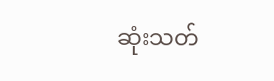ဆုံးသတ်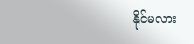နိုင်မလား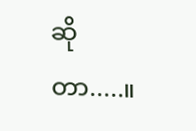ဆိုတာ.....။